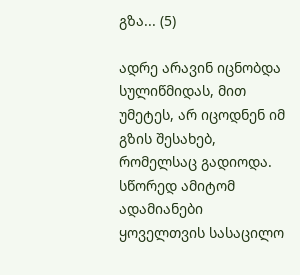გზა... (5)

ადრე არავინ იცნობდა სულიწმიდას, მით უმეტეს, არ იცოდნენ იმ გზის შესახებ, რომელსაც გადიოდა. სწორედ ამიტომ ადამიანები ყოველთვის სასაცილო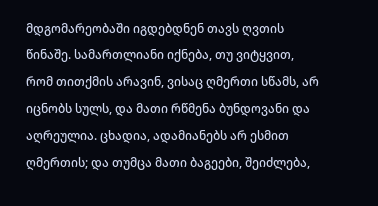მდგომარეობაში იგდებდნენ თავს ღვთის წინაშე. სამართლიანი იქნება, თუ ვიტყვით, რომ თითქმის არავინ, ვისაც ღმერთი სწამს, არ იცნობს სულს, და მათი რწმენა ბუნდოვანი და აღრეულია. ცხადია, ადამიანებს არ ესმით ღმერთის; და თუმცა მათი ბაგეები, შეიძლება,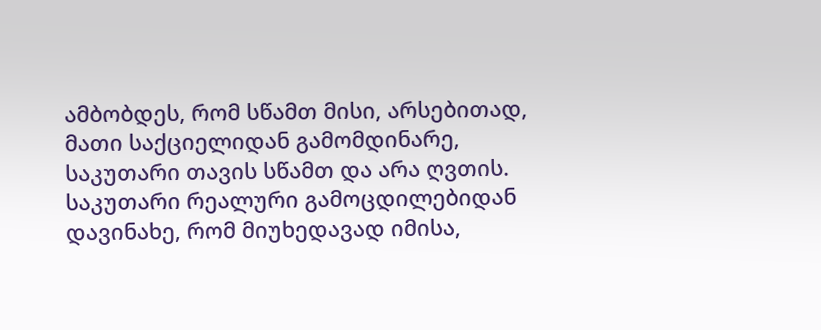ამბობდეს, რომ სწამთ მისი, არსებითად, მათი საქციელიდან გამომდინარე, საკუთარი თავის სწამთ და არა ღვთის. საკუთარი რეალური გამოცდილებიდან დავინახე, რომ მიუხედავად იმისა,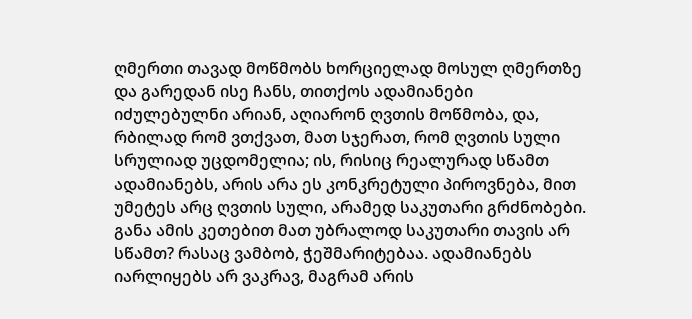ღმერთი თავად მოწმობს ხორციელად მოსულ ღმერთზე და გარედან ისე ჩანს, თითქოს ადამიანები იძულებულნი არიან, აღიარონ ღვთის მოწმობა, და, რბილად რომ ვთქვათ, მათ სჯერათ, რომ ღვთის სული სრულიად უცდომელია; ის, რისიც რეალურად სწამთ ადამიანებს, არის არა ეს კონკრეტული პიროვნება, მით უმეტეს არც ღვთის სული, არამედ საკუთარი გრძნობები. განა ამის კეთებით მათ უბრალოდ საკუთარი თავის არ სწამთ? რასაც ვამბობ, ჭეშმარიტებაა. ადამიანებს იარლიყებს არ ვაკრავ, მაგრამ არის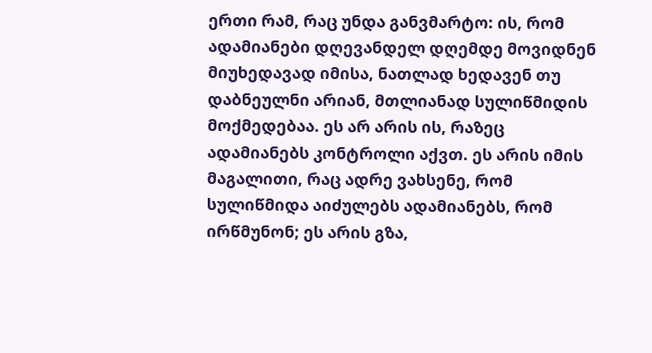ერთი რამ, რაც უნდა განვმარტო: ის, რომ ადამიანები დღევანდელ დღემდე მოვიდნენ მიუხედავად იმისა, ნათლად ხედავენ თუ დაბნეულნი არიან, მთლიანად სულიწმიდის მოქმედებაა. ეს არ არის ის, რაზეც ადამიანებს კონტროლი აქვთ. ეს არის იმის მაგალითი, რაც ადრე ვახსენე, რომ სულიწმიდა აიძულებს ადამიანებს, რომ ირწმუნონ; ეს არის გზა,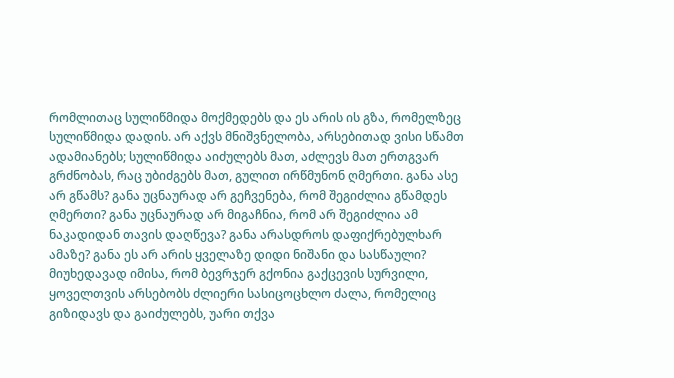რომლითაც სულიწმიდა მოქმედებს და ეს არის ის გზა, რომელზეც სულიწმიდა დადის. არ აქვს მნიშვნელობა, არსებითად ვისი სწამთ ადამიანებს; სულიწმიდა აიძულებს მათ, აძლევს მათ ერთგვარ გრძნობას, რაც უბიძგებს მათ, გულით ირწმუნონ ღმერთი. განა ასე არ გწამს? განა უცნაურად არ გეჩვენება, რომ შეგიძლია გწამდეს ღმერთი? განა უცნაურად არ მიგაჩნია, რომ არ შეგიძლია ამ ნაკადიდან თავის დაღწევა? განა არასდროს დაფიქრებულხარ ამაზე? განა ეს არ არის ყველაზე დიდი ნიშანი და სასწაული? მიუხედავად იმისა, რომ ბევრჯერ გქონია გაქცევის სურვილი, ყოველთვის არსებობს ძლიერი სასიცოცხლო ძალა, რომელიც გიზიდავს და გაიძულებს, უარი თქვა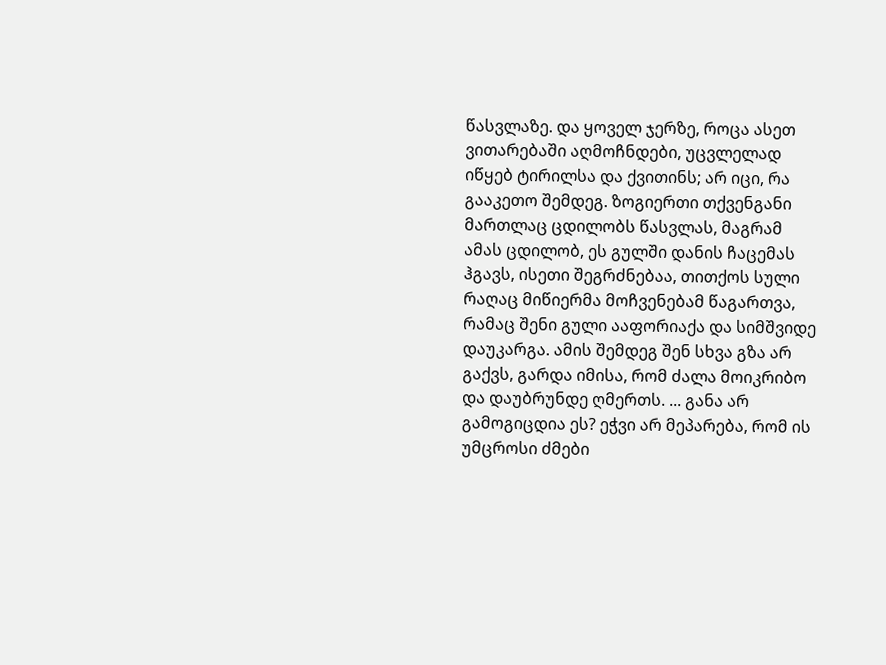წასვლაზე. და ყოველ ჯერზე, როცა ასეთ ვითარებაში აღმოჩნდები, უცვლელად იწყებ ტირილსა და ქვითინს; არ იცი, რა გააკეთო შემდეგ. ზოგიერთი თქვენგანი მართლაც ცდილობს წასვლას, მაგრამ ამას ცდილობ, ეს გულში დანის ჩაცემას ჰგავს, ისეთი შეგრძნებაა, თითქოს სული რაღაც მიწიერმა მოჩვენებამ წაგართვა, რამაც შენი გული ააფორიაქა და სიმშვიდე დაუკარგა. ამის შემდეგ შენ სხვა გზა არ გაქვს, გარდა იმისა, რომ ძალა მოიკრიბო და დაუბრუნდე ღმერთს. ... განა არ გამოგიცდია ეს? ეჭვი არ მეპარება, რომ ის უმცროსი ძმები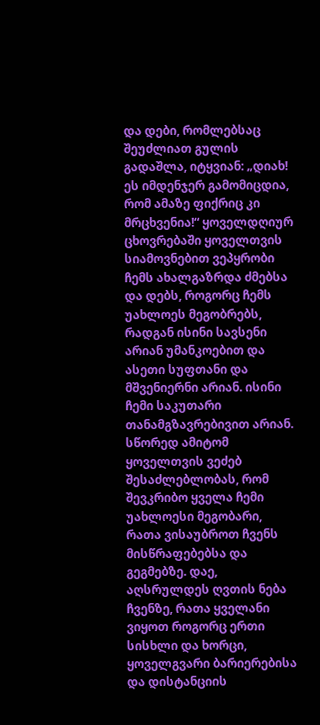და დები, რომლებსაც შეუძლიათ გულის გადაშლა, იტყვიან: „დიახ! ეს იმდენჯერ გამომიცდია, რომ ამაზე ფიქრიც კი მრცხვენია!“ ყოველდღიურ ცხოვრებაში ყოველთვის სიამოვნებით ვეპყრობი ჩემს ახალგაზრდა ძმებსა და დებს, როგორც ჩემს უახლოეს მეგობრებს, რადგან ისინი სავსენი არიან უმანკოებით და ასეთი სუფთანი და მშვენიერნი არიან. ისინი ჩემი საკუთარი თანამგზავრებივით არიან. სწორედ ამიტომ ყოველთვის ვეძებ შესაძლებლობას, რომ შევკრიბო ყველა ჩემი უახლოესი მეგობარი, რათა ვისაუბროთ ჩვენს მისწრაფებებსა და გეგმებზე. დაე, აღსრულდეს ღვთის ნება ჩვენზე, რათა ყველანი ვიყოთ როგორც ერთი სისხლი და ხორცი, ყოველგვარი ბარიერებისა და დისტანციის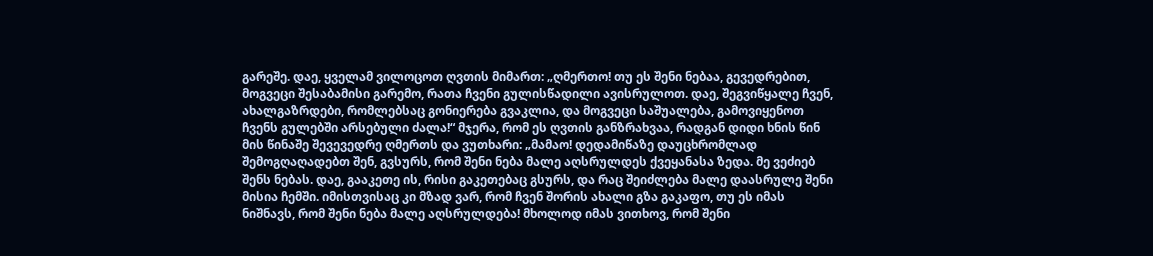გარეშე. დაე, ყველამ ვილოცოთ ღვთის მიმართ: „ღმერთო! თუ ეს შენი ნებაა, გევედრებით, მოგვეცი შესაბამისი გარემო, რათა ჩვენი გულისწადილი ავისრულოთ. დაე, შეგვიწყალე ჩვენ, ახალგაზრდები, რომლებსაც გონიერება გვაკლია, და მოგვეცი საშუალება, გამოვიყენოთ ჩვენს გულებში არსებული ძალა!“ მჯერა, რომ ეს ღვთის განზრახვაა, რადგან დიდი ხნის წინ მის წინაშე შევევედრე ღმერთს და ვუთხარი: „მამაო! დედამიწაზე დაუცხრომლად შემოგღაღადებთ შენ, გვსურს, რომ შენი ნება მალე აღსრულდეს ქვეყანასა ზედა. მე ვეძიებ შენს ნებას. დაე, გააკეთე ის, რისი გაკეთებაც გსურს, და რაც შეიძლება მალე დაასრულე შენი მისია ჩემში. იმისთვისაც კი მზად ვარ, რომ ჩვენ შორის ახალი გზა გაკაფო, თუ ეს იმას ნიშნავს, რომ შენი ნება მალე აღსრულდება! მხოლოდ იმას ვითხოვ, რომ შენი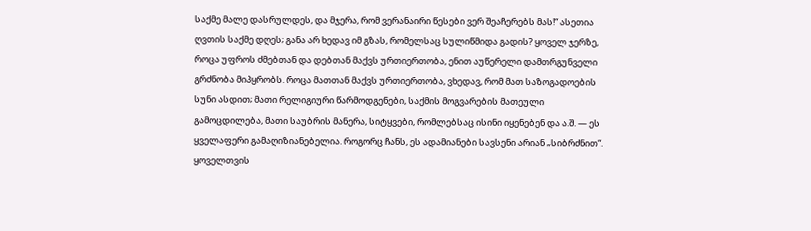საქმე მალე დასრულდეს, და მჯერა, რომ ვერანაირი წესები ვერ შეაჩერებს მას!“ ასეთია ღვთის საქმე დღეს; განა არ ხედავ იმ გზას, რომელსაც სულიწმიდა გადის? ყოველ ჯერზე, როცა უფროს ძმებთან და დებთან მაქვს ურთიერთობა, ენით აუწერელი დამთრგუნველი გრძნობა მიპყრობს. როცა მათთან მაქვს ურთიერთობა, ვხედავ, რომ მათ საზოგადოების სუნი ასდით; მათი რელიგიური წარმოდგენები, საქმის მოგვარების მათეული გამოცდილება, მათი საუბრის მანერა, სიტყვები, რომლებსაც ისინი იყენებენ და ა.შ. — ეს ყველაფერი გამაღიზიანებელია. როგორც ჩანს, ეს ადამიანები სავსენი არიან „სიბრძნით“. ყოველთვის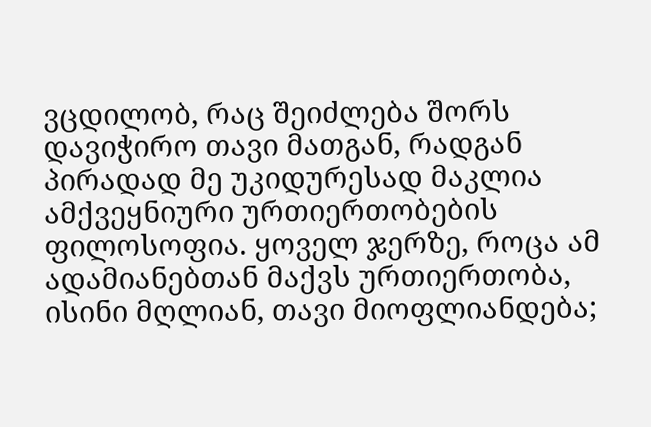ვცდილობ, რაც შეიძლება შორს დავიჭირო თავი მათგან, რადგან პირადად მე უკიდურესად მაკლია ამქვეყნიური ურთიერთობების ფილოსოფია. ყოველ ჯერზე, როცა ამ ადამიანებთან მაქვს ურთიერთობა, ისინი მღლიან, თავი მიოფლიანდება;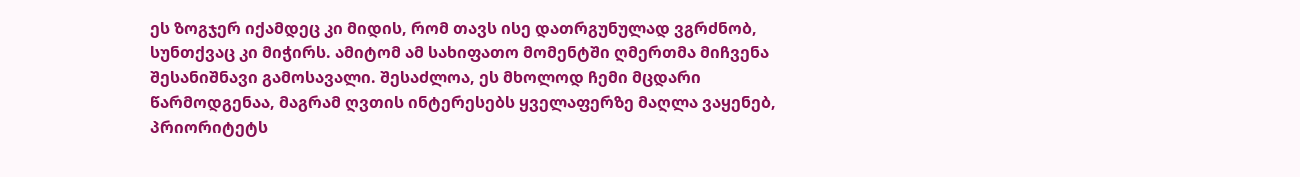ეს ზოგჯერ იქამდეც კი მიდის, რომ თავს ისე დათრგუნულად ვგრძნობ, სუნთქვაც კი მიჭირს. ამიტომ ამ სახიფათო მომენტში ღმერთმა მიჩვენა შესანიშნავი გამოსავალი. შესაძლოა, ეს მხოლოდ ჩემი მცდარი წარმოდგენაა, მაგრამ ღვთის ინტერესებს ყველაფერზე მაღლა ვაყენებ, პრიორიტეტს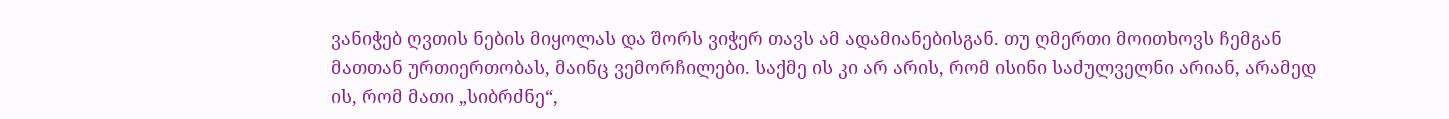ვანიჭებ ღვთის ნების მიყოლას და შორს ვიჭერ თავს ამ ადამიანებისგან. თუ ღმერთი მოითხოვს ჩემგან მათთან ურთიერთობას, მაინც ვემორჩილები. საქმე ის კი არ არის, რომ ისინი საძულველნი არიან, არამედ ის, რომ მათი „სიბრძნე“,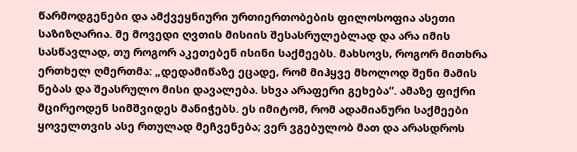წარმოდგენები და ამქვეყნიური ურთიერთობების ფილოსოფია ასეთი საზიზღარია. მე მოვედი ღვთის მისიის შესასრულებლად და არა იმის სასწავლად, თუ როგორ აკეთებენ ისინი საქმეებს. მახსოვს, როგორ მითხრა ერთხელ ღმერთმა: „დედამიწაზე ეცადე, რომ მიჰყვე მხოლოდ შენი მამის ნებას და შეასრულო მისი დავალება. სხვა არაფერი გეხება“. ამაზე ფიქრი მცირეოდენ სიმშვიდეს მანიჭებს. ეს იმიტომ, რომ ადამიანური საქმეები ყოველთვის ასე რთულად მეჩვენება; ვერ ვგებულობ მათ და არასდროს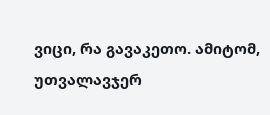ვიცი, რა გავაკეთო. ამიტომ, უთვალავჯერ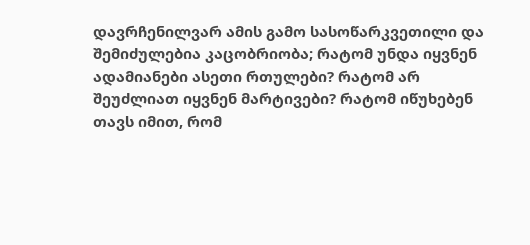დავრჩენილვარ ამის გამო სასოწარკვეთილი და შემიძულებია კაცობრიობა; რატომ უნდა იყვნენ ადამიანები ასეთი რთულები? რატომ არ შეუძლიათ იყვნენ მარტივები? რატომ იწუხებენ თავს იმით, რომ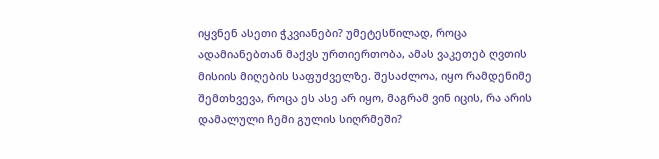იყვნენ ასეთი ჭკვიანები? უმეტესწილად, როცა ადამიანებთან მაქვს ურთიერთობა, ამას ვაკეთებ ღვთის მისიის მიღების საფუძველზე. შესაძლოა, იყო რამდენიმე შემთხვევა, როცა ეს ასე არ იყო, მაგრამ ვინ იცის, რა არის დამალული ჩემი გულის სიღრმეში?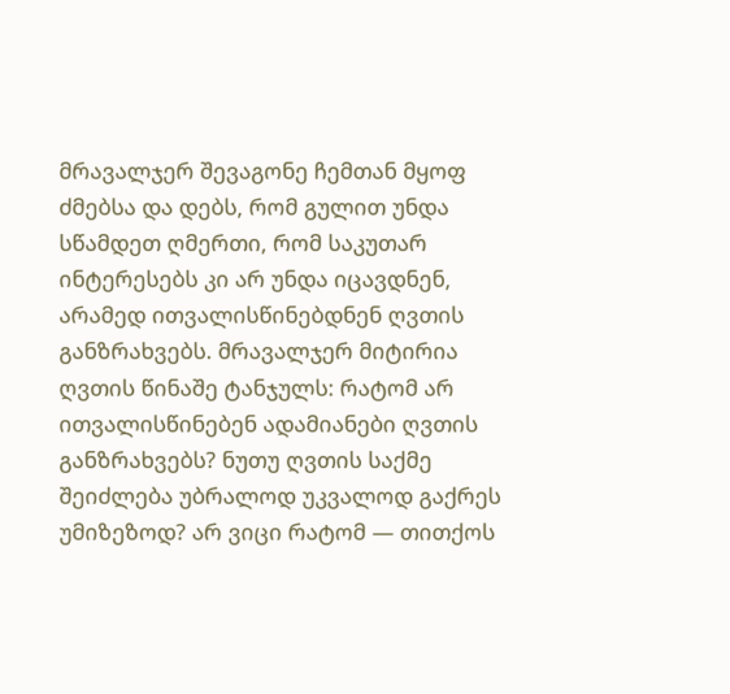მრავალჯერ შევაგონე ჩემთან მყოფ ძმებსა და დებს, რომ გულით უნდა სწამდეთ ღმერთი, რომ საკუთარ ინტერესებს კი არ უნდა იცავდნენ, არამედ ითვალისწინებდნენ ღვთის განზრახვებს. მრავალჯერ მიტირია ღვთის წინაშე ტანჯულს: რატომ არ ითვალისწინებენ ადამიანები ღვთის განზრახვებს? ნუთუ ღვთის საქმე შეიძლება უბრალოდ უკვალოდ გაქრეს უმიზეზოდ? არ ვიცი რატომ — თითქოს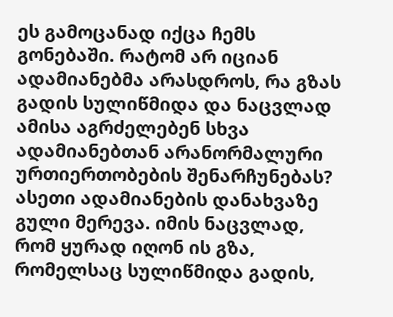ეს გამოცანად იქცა ჩემს გონებაში. რატომ არ იციან ადამიანებმა არასდროს, რა გზას გადის სულიწმიდა და ნაცვლად ამისა აგრძელებენ სხვა ადამიანებთან არანორმალური ურთიერთობების შენარჩუნებას? ასეთი ადამიანების დანახვაზე გული მერევა. იმის ნაცვლად, რომ ყურად იღონ ის გზა, რომელსაც სულიწმიდა გადის,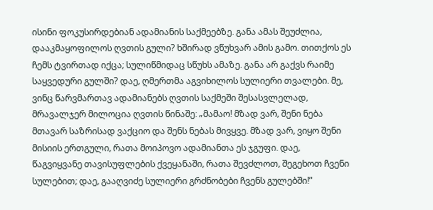ისინი ფოკუსირდებიან ადამიანის საქმეებზე. განა ამას შეუძლია, დააკმაყოფილოს ღვთის გული? ხშირად ვწუხვარ ამის გამო. თითქოს ეს ჩემს ტვირთად იქცა; სულიწმიდაც სწუხს ამაზე. განა არ გაქვს რაიმე საყვედური გულში? დაე, ღმერთმა აგვიხილოს სულიერი თვალები. მე, ვინც წარვმართავ ადამიანებს ღვთის საქმეში შესასვლელად, მრავალჯერ მილოცია ღვთის წინაშე: „მამაო! მზად ვარ, შენი ნება მთავარ საზრისად ვაქციო და შენს ნებას მივყვე. მზად ვარ, ვიყო შენი მისიის ერთგული, რათა მოიპოვო ადამიანთა ეს ჯგუფი. დაე, წაგვიყვანე თავისუფლების ქვეყანაში, რათა შევძლოთ, შეგეხოთ ჩვენი სულებით; დაე, გააღვიძე სულიერი გრძნობები ჩვენს გულებში!“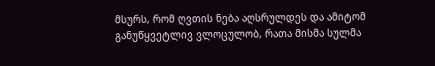მსურს, რომ ღვთის ნება აღსრულდეს და ამიტომ განუწყვეტლივ ვლოცულობ, რათა მისმა სულმა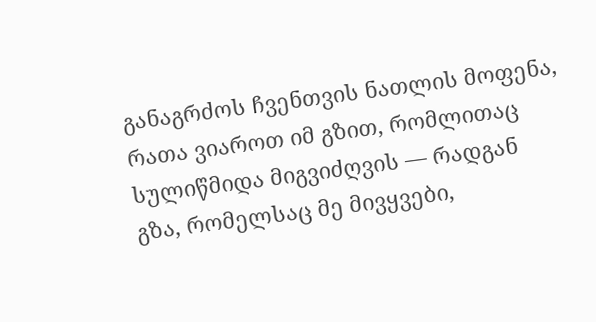განაგრძოს ჩვენთვის ნათლის მოფენა, რათა ვიაროთ იმ გზით, რომლითაც სულიწმიდა მიგვიძღვის — რადგან გზა, რომელსაც მე მივყვები,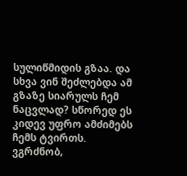სულიწმიდის გზაა. და სხვა ვინ შეძლებდა ამ გზაზე სიარულს ჩემ ნაცვლად? სწორედ ეს კიდევ უფრო ამძიმებს ჩემს ტვირთს. ვგრძნობ,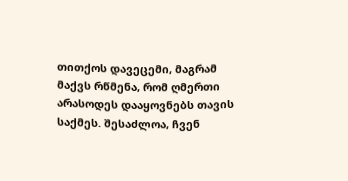თითქოს დავეცემი, მაგრამ მაქვს რწმენა, რომ ღმერთი არასოდეს დააყოვნებს თავის საქმეს. შესაძლოა, ჩვენ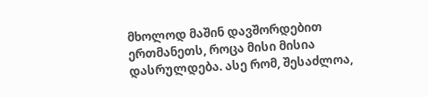მხოლოდ მაშინ დავშორდებით ერთმანეთს, როცა მისი მისია დასრულდება. ასე რომ, შესაძლოა,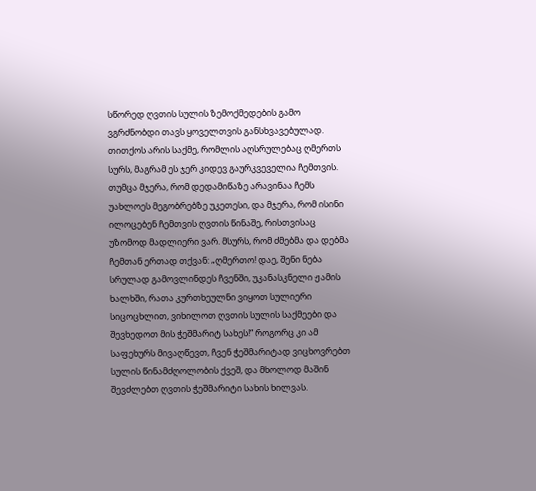სწორედ ღვთის სულის ზემოქმედების გამო ვგრძნობდი თავს ყოველთვის განსხვავებულად. თითქოს არის საქმე, რომლის აღსრულებაც ღმერთს სურს, მაგრამ ეს ჯერ კიდევ გაურკვეველია ჩემთვის. თუმცა მჯერა, რომ დედამიწაზე არავინაა ჩემს უახლოეს მეგობრებზე უკეთესი, და მჯერა, რომ ისინი ილოცებენ ჩემთვის ღვთის წინაშე, რისთვისაც უზომოდ მადლიერი ვარ. მსურს, რომ ძმებმა და დებმა ჩემთან ერთად თქვან: „ღმერთო! დაე, შენი ნება სრულად გამოვლინდეს ჩვენში, უკანასკნელი ჟამის ხალხში, რათა კურთხეულნი ვიყოთ სულიერი სიცოცხლით, ვიხილოთ ღვთის სულის საქმეები და შევხედოთ მის ჭეშმარიტ სახეს!“ როგორც კი ამ საფეხურს მივაღწევთ, ჩვენ ჭეშმარიტად ვიცხოვრებთ სულის წინამძღოლობის ქვეშ, და მხოლოდ მაშინ შევძლებთ ღვთის ჭეშმარიტი სახის ხილვას.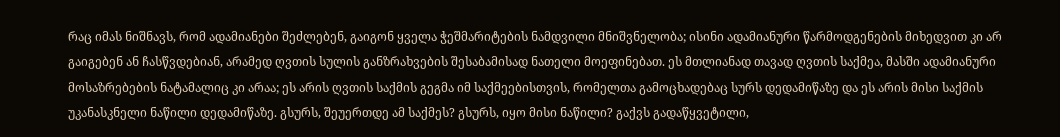რაც იმას ნიშნავს, რომ ადამიანები შეძლებენ, გაიგონ ყველა ჭეშმარიტების ნამდვილი მნიშვნელობა; ისინი ადამიანური წარმოდგენების მიხედვით კი არ გაიგებენ ან ჩასწვდებიან, არამედ ღვთის სულის განზრახვების შესაბამისად ნათელი მოეფინებათ. ეს მთლიანად თავად ღვთის საქმეა, მასში ადამიანური მოსაზრებების ნატამალიც კი არაა; ეს არის ღვთის საქმის გეგმა იმ საქმეებისთვის, რომელთა გამოცხადებაც სურს დედამიწაზე და ეს არის მისი საქმის უკანასკნელი ნაწილი დედამიწაზე. გსურს, შეუერთდე ამ საქმეს? გსურს, იყო მისი ნაწილი? გაქვს გადაწყვეტილი,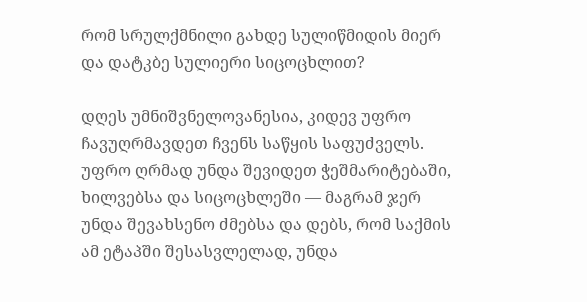რომ სრულქმნილი გახდე სულიწმიდის მიერ და დატკბე სულიერი სიცოცხლით?

დღეს უმნიშვნელოვანესია, კიდევ უფრო ჩავუღრმავდეთ ჩვენს საწყის საფუძველს. უფრო ღრმად უნდა შევიდეთ ჭეშმარიტებაში, ხილვებსა და სიცოცხლეში — მაგრამ ჯერ უნდა შევახსენო ძმებსა და დებს, რომ საქმის ამ ეტაპში შესასვლელად, უნდა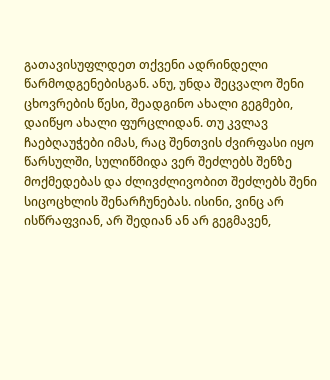გათავისუფლდეთ თქვენი ადრინდელი წარმოდგენებისგან. ანუ, უნდა შეცვალო შენი ცხოვრების წესი, შეადგინო ახალი გეგმები, დაიწყო ახალი ფურცლიდან. თუ კვლავ ჩაებღაუჭები იმას, რაც შენთვის ძვირფასი იყო წარსულში, სულიწმიდა ვერ შეძლებს შენზე მოქმედებას და ძლივძლივობით შეძლებს შენი სიცოცხლის შენარჩუნებას. ისინი, ვინც არ ისწრაფვიან, არ შედიან ან არ გეგმავენ,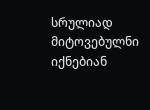სრულიად მიტოვებულნი იქნებიან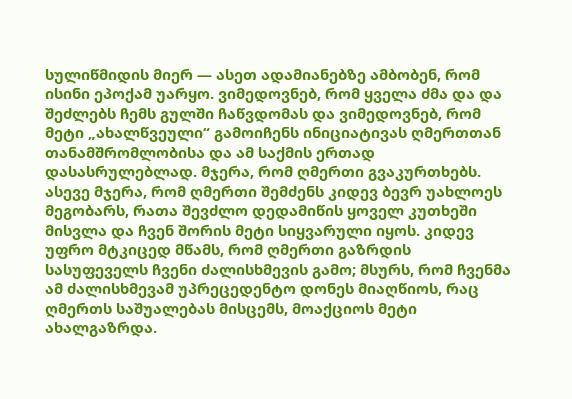სულიწმიდის მიერ — ასეთ ადამიანებზე ამბობენ, რომ ისინი ეპოქამ უარყო. ვიმედოვნებ, რომ ყველა ძმა და და შეძლებს ჩემს გულში ჩაწვდომას და ვიმედოვნებ, რომ მეტი „ახალწვეული“ გამოიჩენს ინიციატივას ღმერთთან თანამშრომლობისა და ამ საქმის ერთად დასასრულებლად. მჯერა, რომ ღმერთი გვაკურთხებს. ასევე მჯერა, რომ ღმერთი შემძენს კიდევ ბევრ უახლოეს მეგობარს, რათა შევძლო დედამიწის ყოველ კუთხეში მისვლა და ჩვენ შორის მეტი სიყვარული იყოს. კიდევ უფრო მტკიცედ მწამს, რომ ღმერთი გაზრდის სასუფეველს ჩვენი ძალისხმევის გამო; მსურს, რომ ჩვენმა ამ ძალისხმევამ უპრეცედენტო დონეს მიაღწიოს, რაც ღმერთს საშუალებას მისცემს, მოაქციოს მეტი ახალგაზრდა.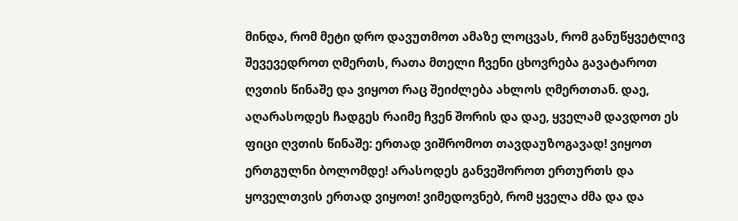მინდა, რომ მეტი დრო დავუთმოთ ამაზე ლოცვას, რომ განუწყვეტლივ შევევედროთ ღმერთს, რათა მთელი ჩვენი ცხოვრება გავატაროთ ღვთის წინაშე და ვიყოთ რაც შეიძლება ახლოს ღმერთთან. დაე, აღარასოდეს ჩადგეს რაიმე ჩვენ შორის და დაე, ყველამ დავდოთ ეს ფიცი ღვთის წინაშე: ერთად ვიშრომოთ თავდაუზოგავად! ვიყოთ ერთგულნი ბოლომდე! არასოდეს განვეშოროთ ერთურთს და ყოველთვის ერთად ვიყოთ! ვიმედოვნებ, რომ ყველა ძმა და და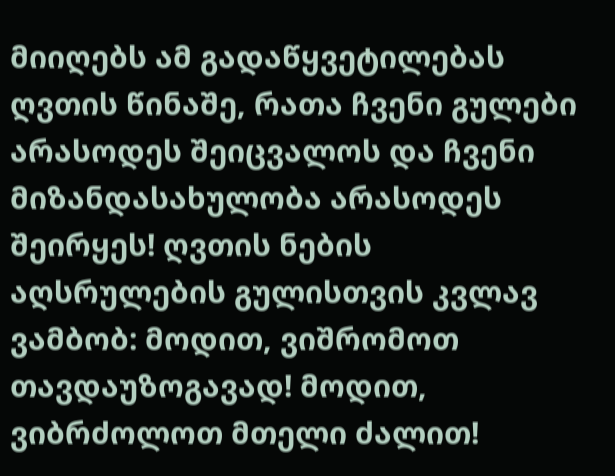მიიღებს ამ გადაწყვეტილებას ღვთის წინაშე, რათა ჩვენი გულები არასოდეს შეიცვალოს და ჩვენი მიზანდასახულობა არასოდეს შეირყეს! ღვთის ნების აღსრულების გულისთვის კვლავ ვამბობ: მოდით, ვიშრომოთ თავდაუზოგავად! მოდით, ვიბრძოლოთ მთელი ძალით!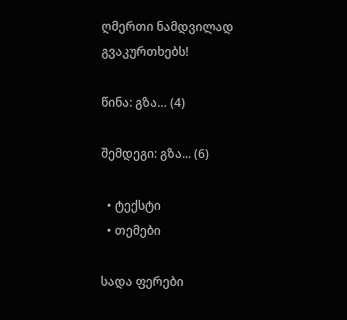ღმერთი ნამდვილად გვაკურთხებს!

წინა: გზა… (4)

შემდეგი: გზა... (6)

  • ტექსტი
  • თემები

სადა ფერები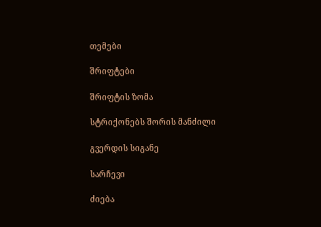თემები

შრიფტები

შრიფტის ზომა

სტრიქონებს შორის მანძილი

გვერდის სიგანე

სარჩევი

ძიება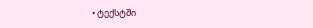• ტექსტში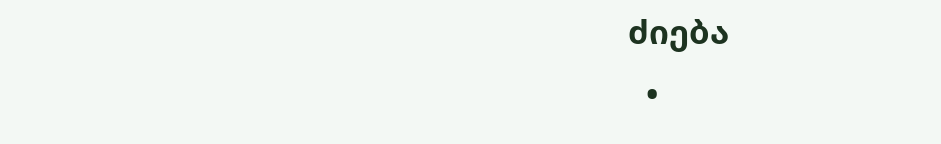ძიება
  •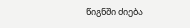წიგნში ძიება